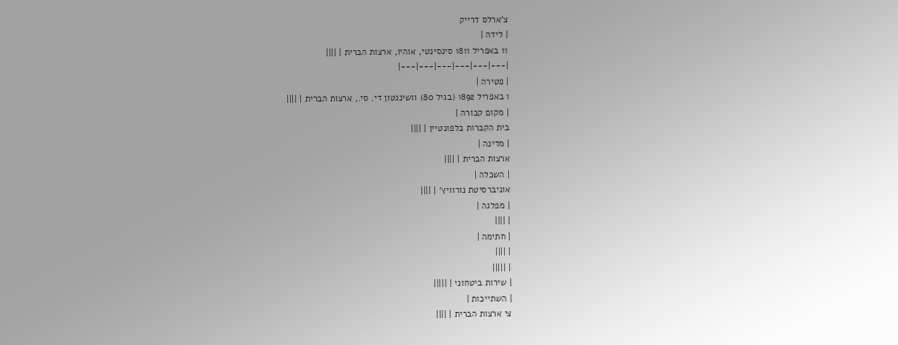צ'ארלס דרייק
| לידה |
11 באפריל 1811 סינסינטי, אוהיו, ארצות הברית | ||||
|---|---|---|---|---|---|
| פטירה |
1 באפריל 1892 (בגיל 80) וושינגטון די. סי., ארצות הברית | ||||
| מקום קבורה |
בית הקברות בלפונטיין | ||||
| מדינה |
ארצות הברית | ||||
| השכלה |
אוניברסיטת נורוויץ' | ||||
| מפלגה |
| ||||
| חתימה |
| ||||
| |||||
| שירות ביטחוני | |||||
| השתייכות |
צי ארצות הברית | ||||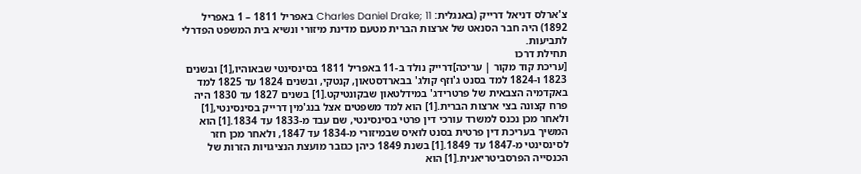צ'ארלס דניאל דרייק (באנגלית: Charles Daniel Drake; 11 באפריל 1811 – 1 באפריל 1892) היה חבר הסנאט של ארצות הברית מטעם מדינת מיזורי ונשיא בית המשפט הפדרלי לתביעות.
תחילת דרכו
[עריכת קוד מקור | עריכה]דרייק נולד ב-11 באפריל 1811 בסינסינטי שבאוהיו,[1] ובשנים 1823 ו-1824 למד בסנט ג'וזף קולג' בבארדסטאון, קנטקי, ובשנים 1824 עד 1825 למד באקדמיה הצבאית של פרטרידג' במידלטאון שבקונטיקט.[1] בשנים 1827 עד 1830 היה פרח קצונה בצי ארצות הברית.[1] הוא למד משפטים אצל בנג'מין דרייק בסינסינטי,[1] ולאחר מכן נכנס למשרד עורכי דין פרטי בסינסינטי, שם עבד מ-1833 עד 1834.[1] הוא המשיך בעריכת דין פרטית בסנט לואיס שבמיזורי מ-1834 עד 1847, ולאחר מכן חזר לסינסינטי מ-1847 עד 1849.[1] בשנת 1849 כיהן כגזבר מועצת הנציגויות הזרות של הכנסייה הפרסביטריאנית.[1] הוא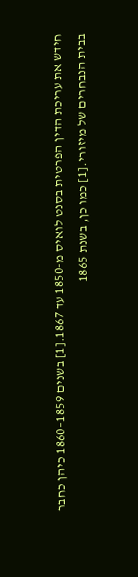חידש את עריכת הדין הפרטית בסנט לואיס מ-1850 עד 1867.[1] בשנים 1859–1860 כיהן כחבר בבית הנבחרים של מיזורי.[1] כמו כן, בשנת 1865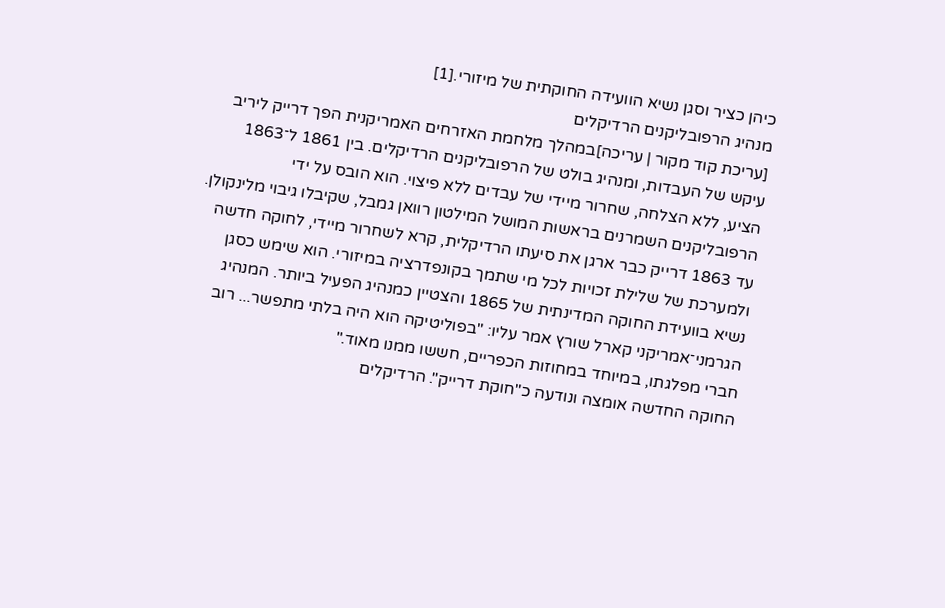כיהן כציר וסגן נשיא הוועידה החוקתית של מיזורי.[1]
מנהיג הרפובליקנים הרדיקלים
[עריכת קוד מקור | עריכה]במהלך מלחמת האזרחים האמריקנית הפך דרייק ליריב עיקש של העבדות, ומנהיג בולט של הרפובליקנים הרדיקלים. בין 1861 ל־1863 הציע, ללא הצלחה, שחרור מיידי של עבדים ללא פיצוי. הוא הובס על ידי הרפובליקנים השמרנים בראשות המושל המילטון רוואן גמבל, שקיבלו גיבוי מלינקולן.
עד 1863 דרייק כבר ארגן את סיעתו הרדיקלית, קרא לשחרור מיידי, לחוקה חדשה ולמערכת של שלילת זכויות לכל מי שתמך בקונפדרציה במיזורי. הוא שימש כסגן נשיא בוועידת החוקה המדינתית של 1865 והצטיין כמנהיג הפעיל ביותר. המנהיג הגרמני־אמריקני קארל שורץ אמר עליו: "בפוליטיקה הוא היה בלתי מתפשר... רוב חברי מפלגתו, במיוחד במחוזות הכפריים, חששו ממנו מאוד."
החוקה החדשה אומצה ונודעה כ"חוקת דרייק". הרדיקלים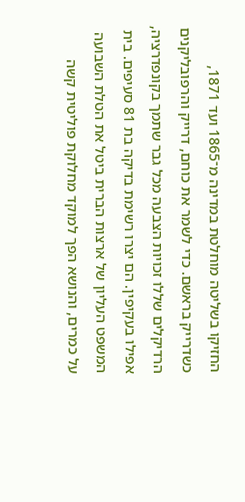החזיקו בשליטה מוחלטת במדינה מ־1865 ועד 1871, כשדרייק בראשם. כדי לשמר את כוחם, דרייק והרפובליקנים הרדיקלים שללו זכויות הצבעה מכל גבר שתמך בקונפדרציה, אפילו בעקיפין. הם יצרו רשימת בדיקה בת 81 סעיפים. בית המשפט העליון של ארצות הברית ביטל את הטלת השבועה על כמרים, והנושא הפך למוקד מחלוקת פוליטית קשה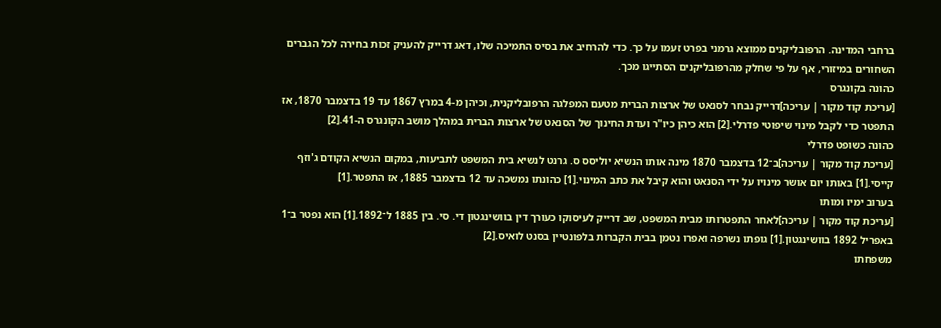ברחבי המדינה. הרפובליקנים ממוצא גרמני בפרט זעמו על כך. כדי להרחיב את בסיס התמיכה שלו, דאג דרייק להעניק זכות בחירה לכל הגברים השחורים במיזורי, אף על פי שחלק מהרפובליקנים הסתייגו מכך.
כהונה בקונגרס
[עריכת קוד מקור | עריכה]דרייק נבחר לסנאט של ארצות הברית מטעם המפלגה הרפובליקנית, וכיהן מ-4 במרץ 1867 עד 19 בדצמבר 1870, אז התפטר כדי לקבל מינוי שיפוטי פדרלי.[2] הוא כיהן כיו"ר ועדת החינוך של הסנאט של ארצות הברית במהלך מושב הקונגרס ה-41.[2]
כהונה כשופט פדרלי
[עריכת קוד מקור | עריכה]ב־12 בדצמבר 1870 מינה אותו הנשיא יוליסס ס. גרנט לנשיא בית המשפט לתביעות, במקום הנשיא הקודם ג'וזף קייסי.[1] באותו יום אושר מינויו על ידי הסנאט והוא קיבל את כתב המינוי.[1] כהונתו נמשכה עד 12 בדצמבר 1885, אז התפטר.[1]
בערוב ימיו ומותו
[עריכת קוד מקור | עריכה]לאחר התפטרותו מבית המשפט, שב דרייק לעיסוקו כעורך דין בוושינגטון די. סי. בין 1885 ל־1892.[1] הוא נפטר ב־1 באפריל 1892 בוושינגטון.[1] גופתו נשרפה ואפרו נטמן בבית הקברות בלפונטיין בסנט לואיס.[2]
משפחתו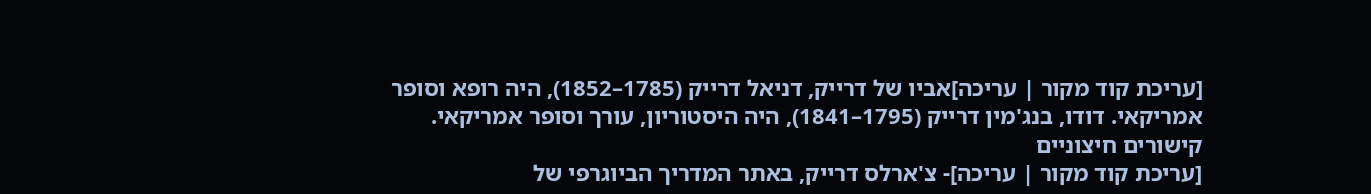[עריכת קוד מקור | עריכה]אביו של דרייק, דניאל דרייק (1785–1852), היה רופא וסופר אמריקאי. דודו, בנג'מין דרייק (1795–1841), היה היסטוריון, עורך וסופר אמריקאי.
קישורים חיצוניים
[עריכת קוד מקור | עריכה]- צ'ארלס דרייק, באתר המדריך הביוגרפי של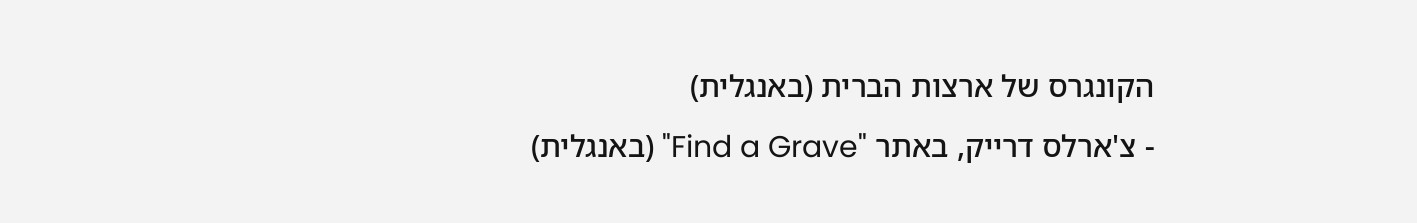הקונגרס של ארצות הברית (באנגלית)
- צ'ארלס דרייק, באתר "Find a Grave" (באנגלית)